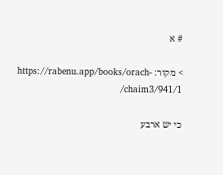# א

> מקור: https://rabenu.app/books/orach-chaim3/941/1/

כי יש ארבע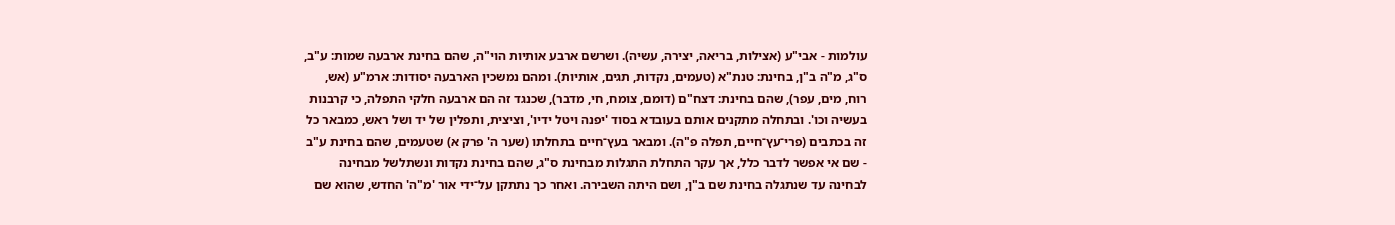עולמות - אבי"ע (אצילות, בריאה, יצירה, עשיה). ושרשם ארבע אותיות הוי"ה, שהם בחינת ארבעה שמות: ע"ב, ס"ג, מ"ה ב"ן, בחינת: טנת"א (טעמים, נקדות, תגים, אותיות). ומהם נמשכין הארבעה יסודות: ארמ"ע (אש, רוח, מים, עפר), שהם בחינת: דצח"ם (דומם, צומח, חי, מדבר), שכנגד זה הם ארבעה חלקי התפלה, כי קרבנות בעשיה וכו'. ובתחלה מתקנים אותם בעובדא בסוד 'יפנה ויטל ידיו', וציצית, ותפלין של יד ושל ראש, כמבאר כל זה בכתבים (פרי־עץ־חיים, תפלה פ"ה). ומבאר בעץ־חיים בתחלתו (שער ה' פרק א) שטעמים, שהם בחינת ע"ב - שם אי אפשר לדבר כלל, אך עקר התחלת התגלות מבחינת ס"ג, שהם בחינת נקדות ונשתלשל מבחינה לבחינה עד שנתגלה בחינת שם ב"ן, ושם היתה השבירה. ואחר כך נתתקן על־ידי אור 'מ"ה' החדש, שהוא שם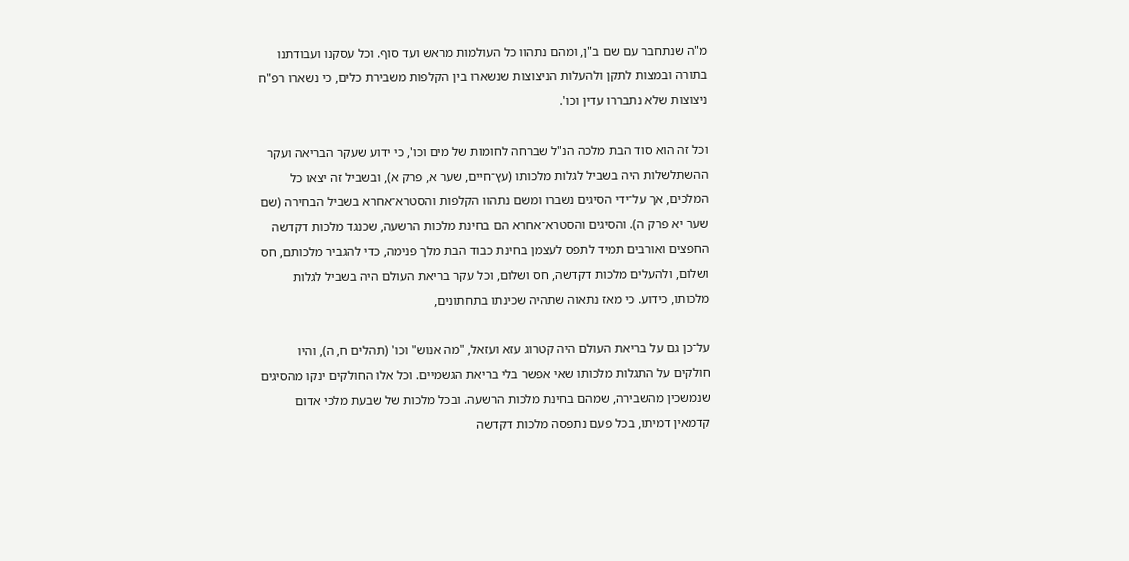מ"ה שנתחבר עם שם ב"ן, ומהם נתהוו כל העולמות מראש ועד סוף. וכל עסקנו ועבודתנו בתורה ובמצות לתקן ולהעלות הניצוצות שנשארו בין הקלפות משבירת כלים, כי נשארו רפ"ח ניצוצות שלא נתבררו עדין וכו'.

וכל זה הוא סוד הבת מלכה הנ"ל שברחה לחומות של מים וכו', כי ידוע שעקר הבריאה ועקר ההשתלשלות היה בשביל לגלות מלכותו (עץ־חיים, שער א, פרק א), ובשביל זה יצאו כל המלכים, אך על־ידי הסיגים נשברו ומשם נתהוו הקלפות והסטרא־אחרא בשביל הבחירה (שם שער יא פרק ה). והסיגים והסטרא־אחרא הם בחינת מלכות הרשעה, שכנגד מלכות דקדשה החפצים ואורבים תמיד לתפס לעצמן בחינת כבוד הבת מלך פנימה, כדי להגביר מלכותם, חס ושלום, ולהעלים מלכות דקדשה, חס ושלום, וכל עקר בריאת העולם היה בשביל לגלות מלכותו, כידוע. כי מאז נתאוה שתהיה שכינתו בתחתונים,

על־כן גם על בריאת העולם היה קטרוג עזא ועזאל, "מה אנוש" וכו' (תהלים ח, ה), והיו חולקים על התגלות מלכותו שאי אפשר בלי בריאת הגשמיים. וכל אלו החולקים ינקו מהסיגים שנמשכין מהשבירה, שמהם בחינת מלכות הרשעה. ובכל מלכות של שבעת מלכי אדום קדמאין דמיתו, בכל פעם נתפסה מלכות דקדשה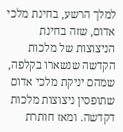למלך הרשע, בחינת מלכי אדום, שזה בחינת הניצוצות של מלכות הקדשה שנשארו בקלפה, שמהם יניקת מלכי אדום שתופסין ניצוצות מלכות דקדשה. ומאז חותרת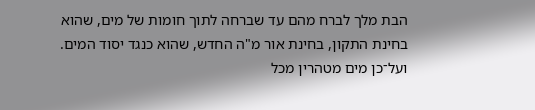הבת מלך לברח מהם עד שברחה לתוך חומות של מים, שהוא בחינת התקון, בחינת אור מ"ה החדש, שהוא כנגד יסוד המים. ועל־כן מים מטהרין מכל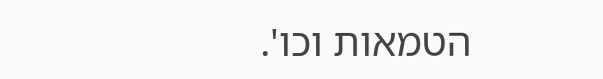הטמאות וכו'.